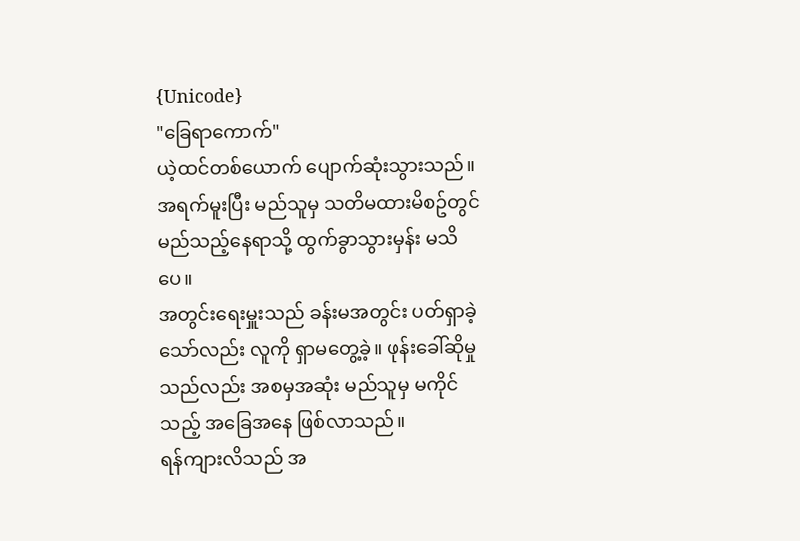{Unicode}
"ခြေရာကောက်"
ယဲ့ထင်တစ်ယောက် ပျောက်ဆုံးသွားသည်။
အရက်မူးပြီး မည်သူမှ သတိမထားမိစဥ်တွင် မည်သည့်နေရာသို့ ထွက်ခွာသွားမှန်း မသိပေ။
အတွင်းရေးမှူးသည် ခန်းမအတွင်း ပတ်ရှာခဲ့သော်လည်း လူကို ရှာမတွေ့ခဲ့။ ဖုန်းခေါ်ဆိုမှုသည်လည်း အစမှအဆုံး မည်သူမှ မကိုင်သည့် အခြေအနေ ဖြစ်လာသည်။
ရန်ကျားလိသည် အ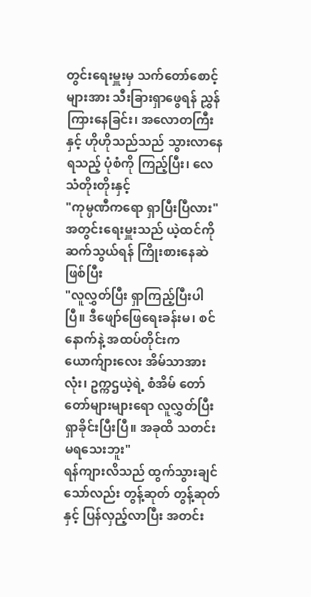တွင်းရေးမှူးမှ သက်တော်စောင့်များအား သီးခြားရှာဖွေရန် ညွှန်ကြားနေခြင်း၊ အလောတကြီးနှင့် ဟိုဟိုသည်သည် သွားလာနေရသည့် ပုံစံကို ကြည့်ပြီး၊ လေသံတိုးတိုးနှင့်
"ကုမ္ပဏီကရော ရှာပြီးပြီလား"
အတွင်းရေးမှူးသည် ယဲ့ထင်ကို ဆက်သွယ်ရန် ကြိုးစားနေဆဲဖြစ်ပြီး
"လူလွှတ်ပြီး ရှာကြည့်ပြီးပါပြီ။ ဒီဖျော်ဖြေရေးခန်းမ၊ စင်နောက်နဲ့ အထပ်တိုင်းက ယောက်ျားလေး အိမ်သာအားလုံး၊ ဥက္ကဌယဲ့ရဲ့ စံအိမ် တော်တော်များများရော လူလွှတ်ပြီး ရှာခိုင်းပြီးပြီ။ အခုထိ သတင်း မရသေးဘူး"
ရန်ကျားလိသည် ထွက်သွားချင်သော်လည်း တွန့်ဆုတ် တွန့်ဆုတ်နှင့် ပြန်လှည့်လာပြီး အတင်း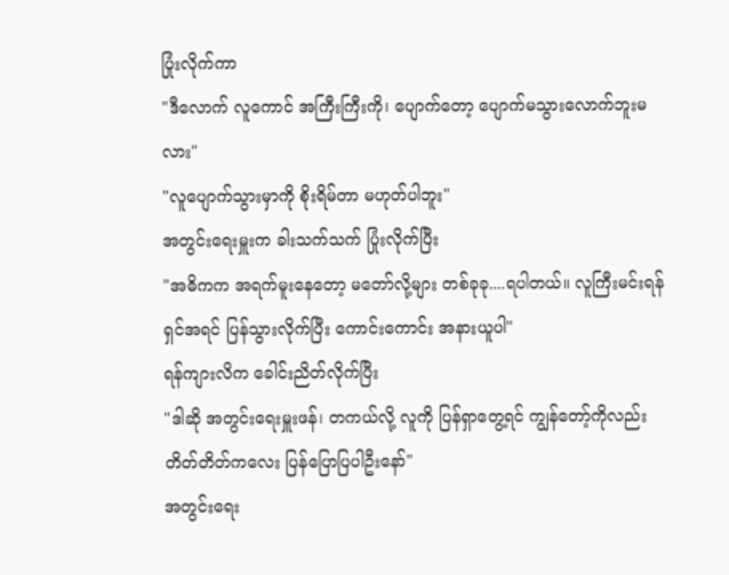ပြုံးလိုက်ကာ
"ဒီလောက် လူကောင် အကြီးကြီးကို၊ ပျောက်တော့ ပျောက်မသွားလောက်ဘူးမလား"
"လူပျောက်သွားမှာကို စိုးရိမ်တာ မဟုတ်ပါဘူး"
အတွင်းရေးမှူးက ခါးသက်သက် ပြုံးလိုက်ပြီး
"အဓိကက အရက်မူးနေတော့ မတော်လို့များ တစ်ခုခု....ရပါတယ်။ လူကြီးမင်းရန် ရှင်အရင် ပြန်သွားလိုက်ပြီး ကောင်းကောင်း အနားယူပါ"
ရန်ကျားလိက ခေါင်းညိတ်လိုက်ပြီး
"ဒါဆို အတွင်းရေးမှူးဖန်၊ တကယ်လို့ လူကို ပြန်ရှာတွေ့ရင် ကျွန်တော့်ကိုလည်း တိတ်တိတ်ကလေး ပြန်ပြောပြပါဦးနော်"
အတွင်းရေး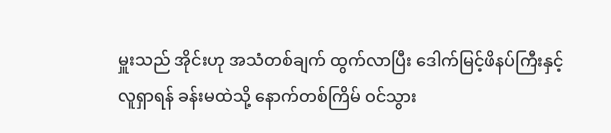မှူးသည် အိုင်းဟု အသံတစ်ချက် ထွက်လာပြီး ဒေါက်မြင့်ဖိနပ်ကြီးနှင့် လူရှာရန် ခန်းမထဲသို့ နောက်တစ်ကြိမ် ဝင်သွား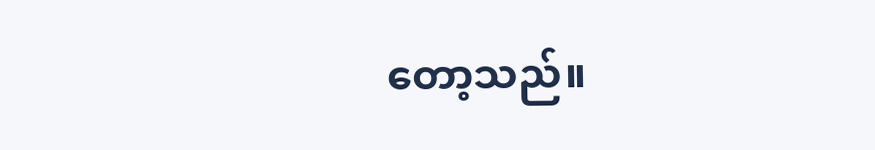တော့သည်။